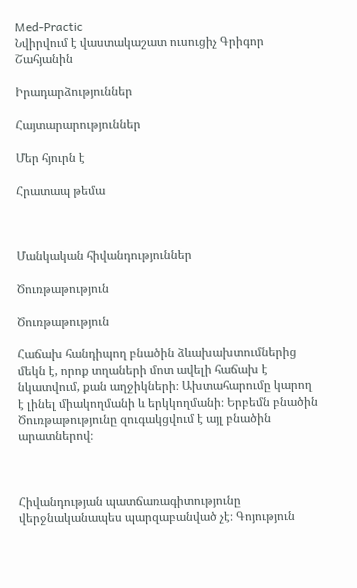Med-Practic
Նվիրվում է վաստակաշատ ուսուցիչ Գրիգոր Շահյանին

Իրադարձություններ

Հայտարարություններ

Մեր հյուրն է

Հրատապ թեմա



Մանկական հիվանդություններ

Ծուռթաթություն

Ծուռթաթություն

Հաճախ հանդիպող բնածին ձևախախտումներից մեկն է, որոք տղաների մոտ ավելի հաճախ է նկատվում, քան աղջիկների։ Ախտահարումը կարող է լինել միակողմանի և երկկողմանի։ Երբեմն բնածին Ծուռթաթությունը զուգակցվում է այլ բնածին արատներով։



Հիվանդության պատճառագիտությունը վերջնականապես պարզաբանված չէ։ Գոյություն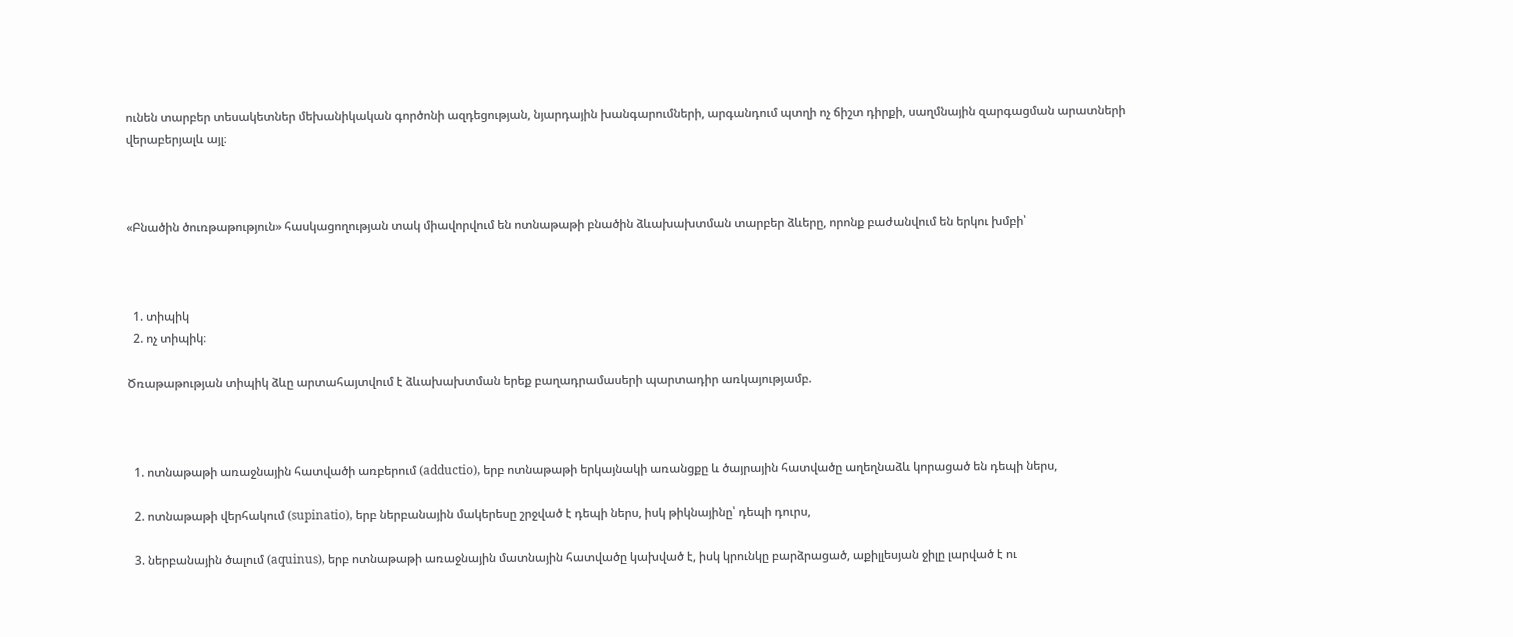ունեն տարբեր տեսակետներ մեխանիկական գործոնի ազդեցության, նյարդային խանգարումների, արգանդում պտղի ոչ ճիշտ դիրքի, սաղմնային զարգացման արատների վերաբերյալև այլ։



«Բնածին ծուռթաթություն» հասկացողության տակ միավորվում են ոտնաթաթի բնածին ձևախախտման տարբեր ձևերը, որոնք բաժանվում են երկու խմբի՝



  1. տիպիկ
  2. ոչ տիպիկ։

Ծռաթաթության տիպիկ ձևը արտահայտվում է ձևախախտման երեք բաղադրամասերի պարտադիր առկայությամբ.



  1. ոտնաթաթի առաջնային հատվածի առբերում (adductio), երբ ոտնաթաթի երկայնակի առանցքը և ծայրային հատվածը աղեղնաձև կորացած են դեպի ներս,

  2. ոտնաթաթի վերհակում (supinatio), երբ ներբանային մակերեսը շրջված է դեպի ներս, իսկ թիկնայինը՝ դեպի դուրս,

  3. ներբանային ծալում (aquinus), երբ ոտնաթաթի առաջնային մատնային հատվածը կախված է, իսկ կրունկը բարձրացած, աքիլլեսյան ջիլը լարված է ու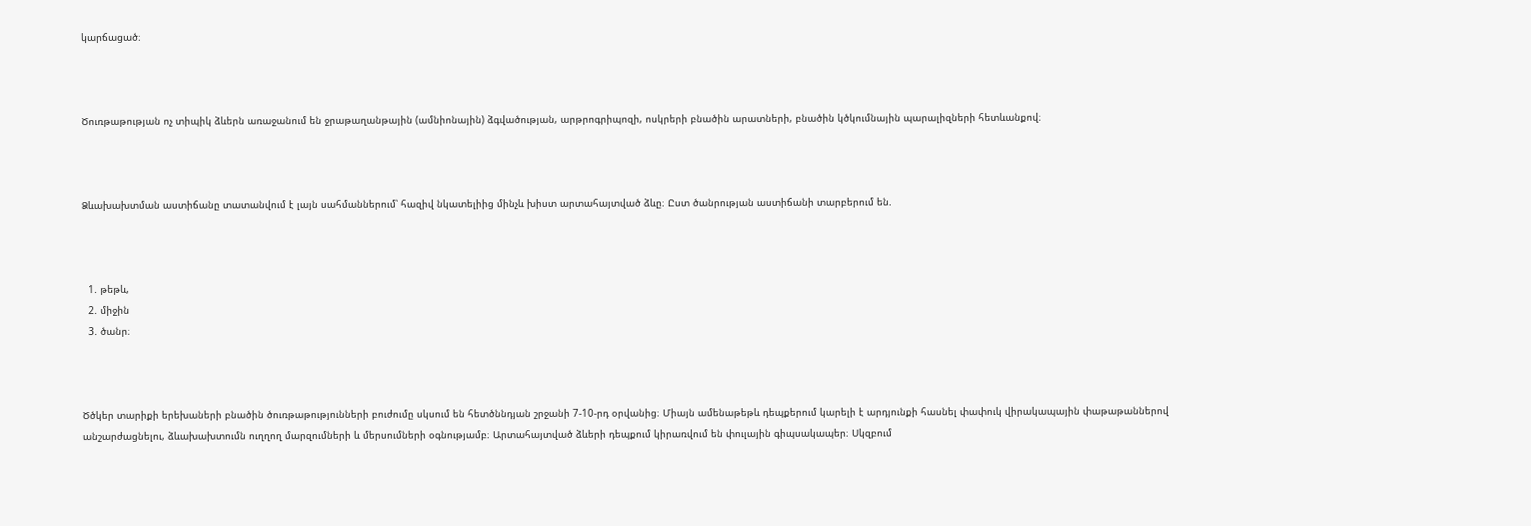կարճացած։



Ծուռթաթության ոչ տիպիկ ձևերն առաջանում են ջրաթաղանթային (ամնիոնային) ձգվածության, արթրոգրիպոզի, ոսկրերի բնածին արատների, բնածին կծկումնային պարալիզների հետևանքով։



Ձևախախտման աստիճանը տատանվում է լայն սահմաններում՝ հազիվ նկատելիից մինչև խիստ արտահայտված ձևը։ Ըստ ծանրության աստիճանի տարբերում են.



  1. թեթև,
  2. միջին
  3. ծանր։



Ծծկեր տարիքի երեխաների բնածին ծուռթաթությունների բուժումը սկսում են հետծննդյան շրջանի 7-10-րդ օրվանից։ Միայն ամենաթեթև դեպքերում կարելի է արդյունքի հասնել փափուկ վիրակապային փաթաթաններով անշարժացնելու, ձևախախտումն ուղղող մարզումների և մերսումների օգնությամբ։ Արտահայտված ձևերի դեպքում կիրառվում են փուլային գիպսակապեր։ Սկզբում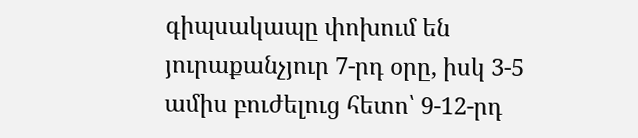գիպսակապը փոխում են յուրաքանչյուր 7-րդ օրը, իսկ 3-5 ամիս բուժելուց հետո՝ 9-12-րդ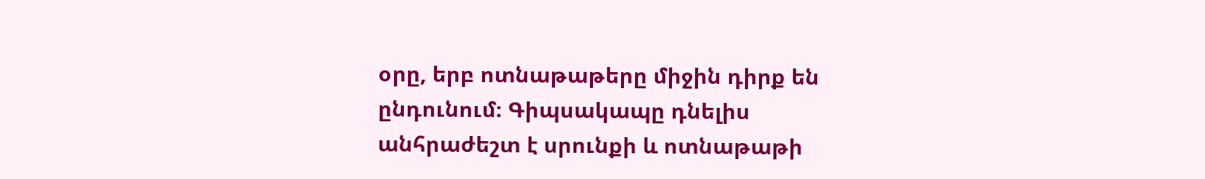օրը, երբ ոտնաթաթերը միջին դիրք են ընդունում։ Գիպսակապը դնելիս անհրաժեշտ է սրունքի և ոտնաթաթի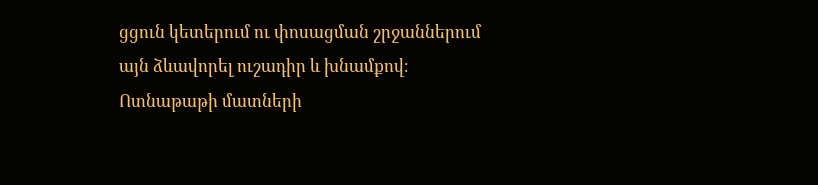ցցուն կետերում ու փոսացման շրջաններում այն ձևավորել ուշադիր և խնամքով։ Ոտնաթաթի մատների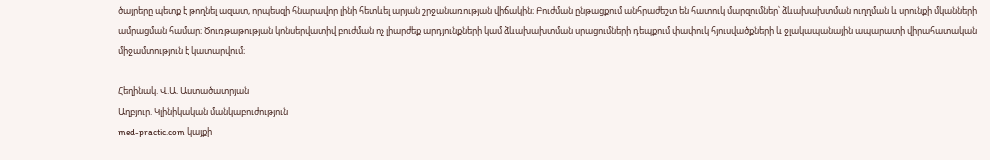ծայրերը պետք է թողնել ազատ, որպեսզի հնարավոր լինի հետևել արյան շրջանառության վիճակին։ Բուժման ընթացքում անհրաժեշտ են հատուկ մարզումներ՝ ձևախախտման ուղղման և սրունքի մկանների ամրացման համար։ Ծուռթաթության կոնսերվատիվ բուժման ոչ լիարժեք արդյունքների կամ ձևախախտման սրացումների դեպքում փափուկ հյուսվածքների և ջլակապանային ապարատի վիրահատական միջամտություն է կատարվում։

Հեղինակ. Վ.Ա. Աստածատրյան
Աղբյուր. Կլինիկական մանկաբուժություն
med-practic.com կայքի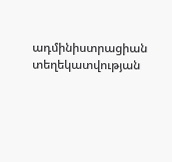ադմինիստրացիան տեղեկատվության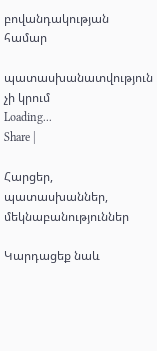բովանդակության համար

պատասխանատվություն չի կրում
Loading...
Share |

Հարցեր, պատասխաններ, մեկնաբանություններ

Կարդացեք նաև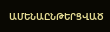ԱՄԵՆԱԸՆԹԵՐՑՎԱԾ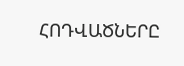ՀՈԴՎԱԾՆԵՐԸ